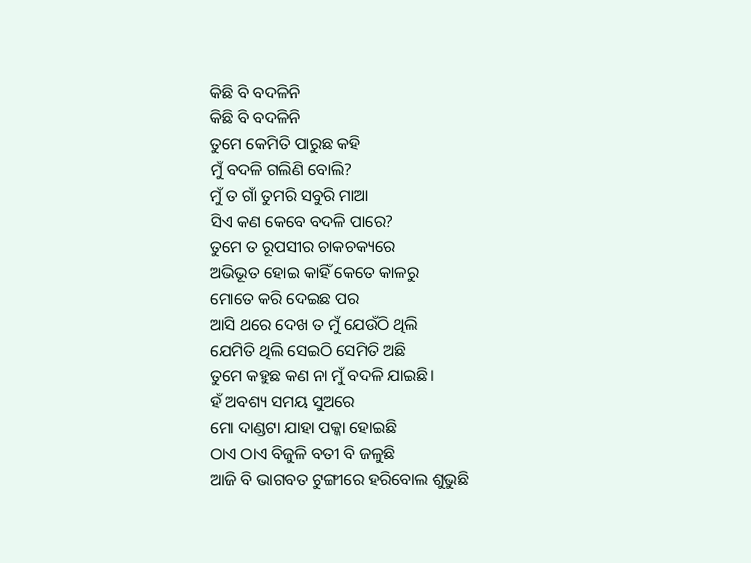କିଛି ବି ବଦଳିନି
କିଛି ବି ବଦଳିନି
ତୁମେ କେମିତି ପାରୁଛ କହି
ମୁଁ ବଦଳି ଗଲିଣି ବୋଲି?
ମୁଁ ତ ଗାଁ ତୁମରି ସବୁରି ମାଆ
ସିଏ କଣ କେବେ ବଦଳି ପାରେ?
ତୁମେ ତ ରୂପସୀର ଚାକଚକ୍ୟରେ
ଅଭିଭୂତ ହୋଇ କାହିଁ କେତେ କାଳରୁ
ମୋତେ କରି ଦେଇଛ ପର
ଆସି ଥରେ ଦେଖ ତ ମୁଁ ଯେଉଁଠି ଥିଲି
ଯେମିତି ଥିଲି ସେଇଠି ସେମିତି ଅଛି
ତୁମେ କହୁଛ କଣ ନା ମୁଁ ବଦଳି ଯାଇଛି।
ହଁ ଅବଶ୍ୟ ସମୟ ସୁଅରେ
ମୋ ଦାଣ୍ଡଟା ଯାହା ପକ୍କା ହୋଇଛି
ଠାଏ ଠାଏ ବିଜୁଳି ବତୀ ବି ଜଳୁଛି
ଆଜି ବି ଭାଗବତ ଟୁଙ୍ଗୀରେ ହରିବୋଲ ଶୁଭୁଛି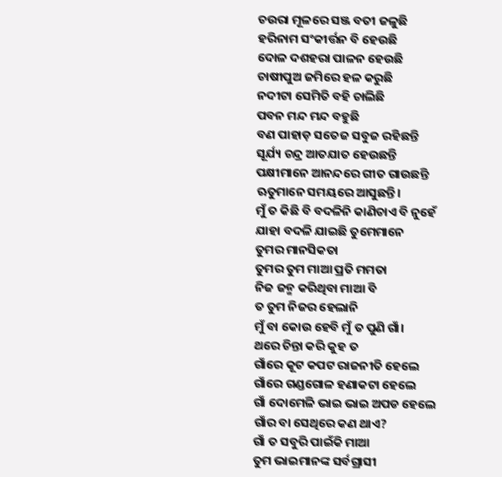ଚଉରା ମୂଳରେ ସଞ୍ଜ ବତୀ ଜଳୁଛି
ହରିନାମ ସଂକୀର୍ତ୍ତନ ବି ହେଉଛି
ଦୋଳ ଦଶହରା ପାଳନ ହେଉଛି
ଚାଷୀପୁଅ ଜମିରେ ହଳ କରୁଛି
ନଦୀଟା ସେମିତି ବହି ଚାଲିଛି
ପବନ ମନ୍ଦ ମନ୍ଦ ବହୁଛି
ବଣ ପାହାଡ଼ ସତେଜ ସବୁଜ ରହିଛନ୍ତି
ସୂର୍ଯ୍ୟ ଚନ୍ଦ୍ର ଆତଯାତ ହେଉଛନ୍ତି
ପକ୍ଷୀମାନେ ଆନନ୍ଦରେ ଗୀତ ଗାଉଛନ୍ତି
ଋତୁମାନେ ସମୟରେ ଆସୁଛନ୍ତି।
ମୁଁ ତ କିଛି ବି ବଦଳିନି କାଣିଚାଏ ବି ନୁହେଁ
ଯାହା ବଦଳି ଯାଇଛି ତୁମେମାନେ
ତୁମର ମାନସିକତା
ତୁମର ତୁମ ମାଆ ପ୍ରତି ମମତା
ନିଜ ଜନ୍ମ କରିଥିବା ମାଆ ବି
ତ ତୁମ ନିଜର ହେଲାନି
ମୁଁ ବା କୋଉ ହେବି ମୁଁ ତ ପୁଣି ଗାଁ।
ଥରେ ଚିନ୍ତା କରି କୁହ ତ
ଗାଁରେ କୂଟ କପଟ ରାଜନୀତି ହେଲେ
ଗାଁରେ ଗଣ୍ଡଗୋଳ ହଣାକଟା ହେଲେ
ଗାଁ ଦୋମେଳି ଭାଇ ଭାଇ ଅପଡ ହେଲେ
ଗାଁର ବା ସେଥିରେ କଣ ଥାଏ?
ଗାଁ ତ ସବୁରି ପାଇଁକି ମାଆ
ତୁମ ଭାଇମାନଙ୍କ ସର୍ବଗ୍ରାସୀ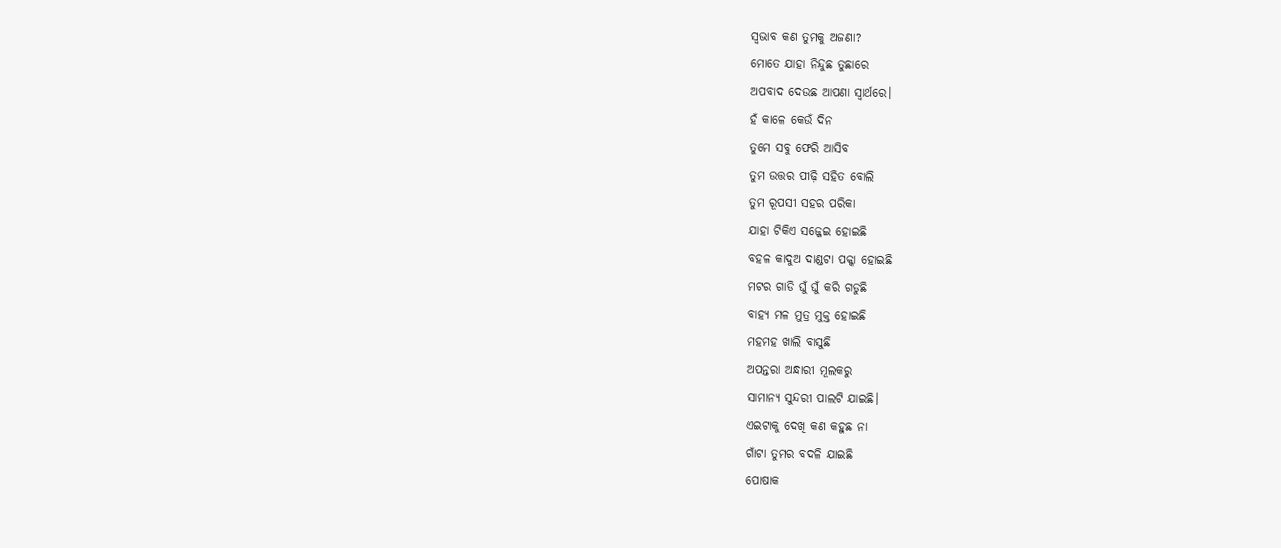ସ୍ବଭାବ କଣ ତୁମକୁ ଅଜଣା?
ମୋତେ ଯାହା ନିନ୍ଦୁଛ ତୁଛାରେ
ଅପବାଦ ଦେଉଛ ଆପଣା ସ୍ବାର୍ଥରେ।
ହଁ କାଳେ କେଉଁ ଦିନ
ତୁମେ ସବୁ ଫେରି ଆସିବ
ତୁମ ଉତ୍ତର ପୀଢ଼ି ସହିତ ବୋଲି
ତୁମ ରୂପସୀ ସହର ପରିକା
ଯାହା ଟିକିଏ ସଜ୍ଜେଇ ହୋଇଛି
ବହଳ କାଦୁଅ ଦାଣ୍ଡଟା ପକ୍କା ହୋଇଛି
ମଟର ଗାଡି ଘୁଁ ଘୁଁ କରି ଗଡୁଛି
ବାହ୍ଯ ମଳ ମୁତ୍ର ମୁକ୍ତ ହୋଇଛି
ମହମହ ଖାଲି ବାସୁଛି
ଅପନ୍ତରା ଅନ୍ଧାରୀ ମୂଲକରୁ
ସାମାନ୍ୟ ସୁନ୍ଦରୀ ପାଲଟି ଯାଇଛି।
ଏଇଟାକୁ ଦେଖି କଣ କହୁଛ ନା
ଗାଁଟା ତୁମର ବଦଳି ଯାଇଛି
ପୋଷାକ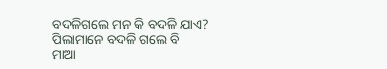ବଦଳିଗଲେ ମନ କି ବଦଳି ଯାଏ?
ପିଲାମାନେ ବଦଳି ଗଲେ ବି
ମାଆ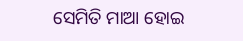ସେମିତି ମାଆ ହୋଇ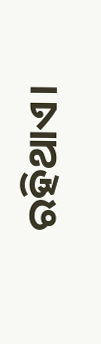ରହିଥାଏ।